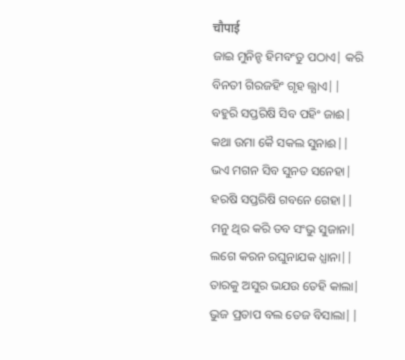चौपाई
ଜାଇ ମୁନିନ୍ହ ହିମବଂତୁ ପଠାଏ| କରି ବିନତୀ ଗିରଜହିଂ ଗୃହ ଲ୍ଯାଏ||
ବହୁରି ସପ୍ତରିଷି ସିବ ପହିଂ ଜାଈ| କଥା ଉମା କୈ ସକଲ ସୁନାଈ||
ଭଏ ମଗନ ସିବ ସୁନତ ସନେହା| ହରଷି ସପ୍ତରିଷି ଗବନେ ଗେହା||
ମନୁ ଥିର କରି ତବ ସଂଭୁ ସୁଜାନା| ଲଗେ କରନ ରଘୁନାଯକ ଧ୍ଯାନା||
ତାରକୁ ଅସୁର ଭଯଉ ତେହି କାଲା| ଭୁଜ ପ୍ରତାପ ବଲ ତେଜ ବିସାଲା||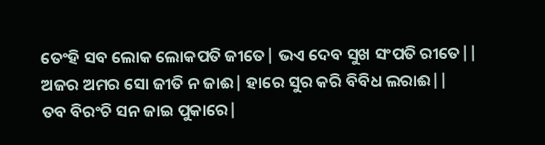ତେଂହି ସବ ଲୋକ ଲୋକପତି ଜୀତେ| ଭଏ ଦେବ ସୁଖ ସଂପତି ରୀତେ||
ଅଜର ଅମର ସୋ ଜୀତି ନ ଜାଈ| ହାରେ ସୁର କରି ବିବିଧ ଲରାଈ||
ତବ ବିରଂଚି ସନ ଜାଇ ପୁକାରେ|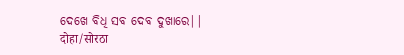ଦେଖେ ବିଧି ସବ ଦେବ ଦୁଖାରେ||
दोहा/सोरठा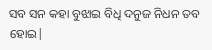ସବ ସନ କହା ବୁଝାଇ ବିଧି ଦନୁଜ ନିଧନ ତବ ହୋଇ|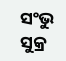ସଂଭୁ ସୁକ୍ର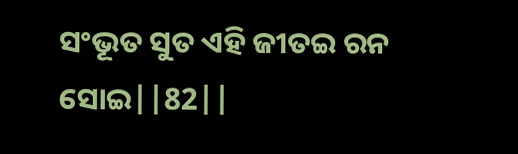ସଂଭୂତ ସୁତ ଏହି ଜୀତଇ ରନ ସୋଇ||82||